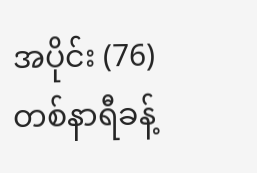အပိုင်း (76)
တစ်နာရီခန့်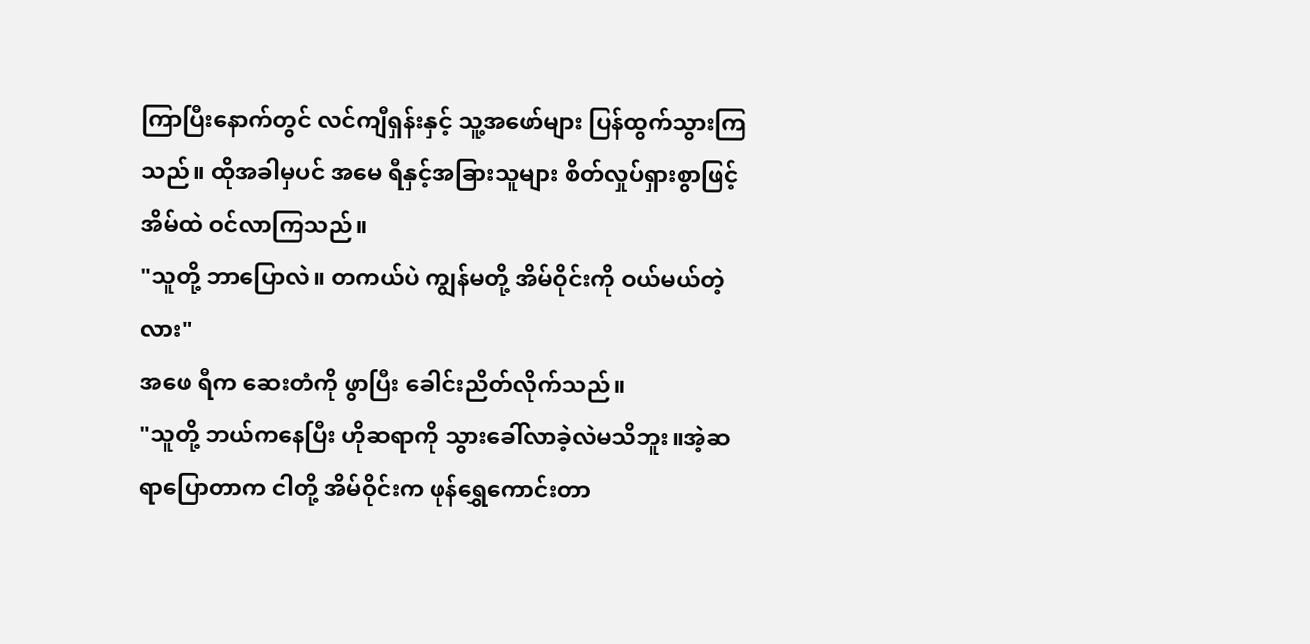ကြာပြီးနောက်တွင် လင်ကျီရှန်းနှင့် သူ့အဖော်များ ပြန်ထွက်သွားကြသည်။ ထိုအခါမှပင် အမေ ရီနှင့်အခြားသူများ စိတ်လှုပ်ရှားစွာဖြင့် အိမ်ထဲ ဝင်လာကြသည်။
"သူတို့ ဘာပြောလဲ။ တကယ်ပဲ ကျွန်မတို့ အိမ်ဝိုင်းကို ဝယ်မယ်တဲ့လား"
အဖေ ရီက ဆေးတံကို ဖွာပြီး ခေါင်းညိတ်လိုက်သည်။
"သူတို့ ဘယ်ကနေပြီး ဟိုဆရာကို သွားခေါ်လာခဲ့လဲမသိဘူး။အဲ့ဆရာပြောတာက ငါတို့ အိမ်ဝိုင်းက ဖုန်ရွှေကောင်းတာ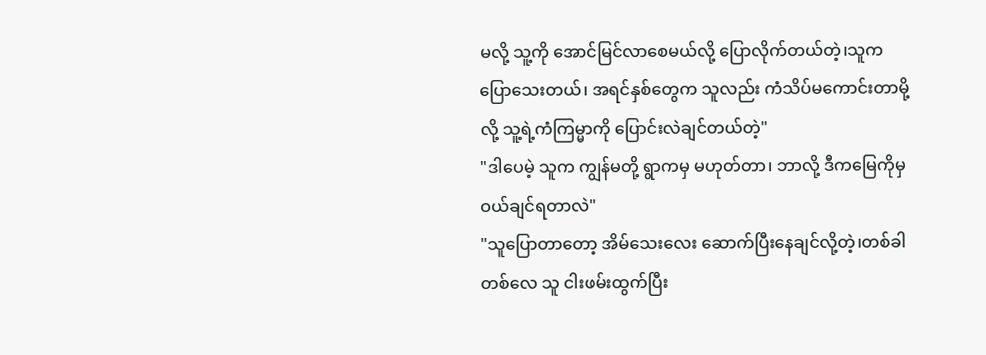မလို့ သူ့ကို အောင်မြင်လာစေမယ်လို့ ပြောလိုက်တယ်တဲ့၊သူက ပြောသေးတယ်၊ အရင်နှစ်တွေက သူလည်း ကံသိပ်မကောင်းတာမို့လို့ သူ့ရဲ့ကံကြမ္မာကို ပြောင်းလဲချင်တယ်တဲ့"
"ဒါပေမဲ့ သူက ကျွန်မတို့ ရွာကမှ မဟုတ်တာ၊ ဘာလို့ ဒီကမြေကိုမှ ဝယ်ချင်ရတာလဲ"
"သူပြောတာတော့ အိမ်သေးလေး ဆောက်ပြီးနေချင်လို့တဲ့၊တစ်ခါတစ်လေ သူ ငါးဖမ်းထွက်ပြီး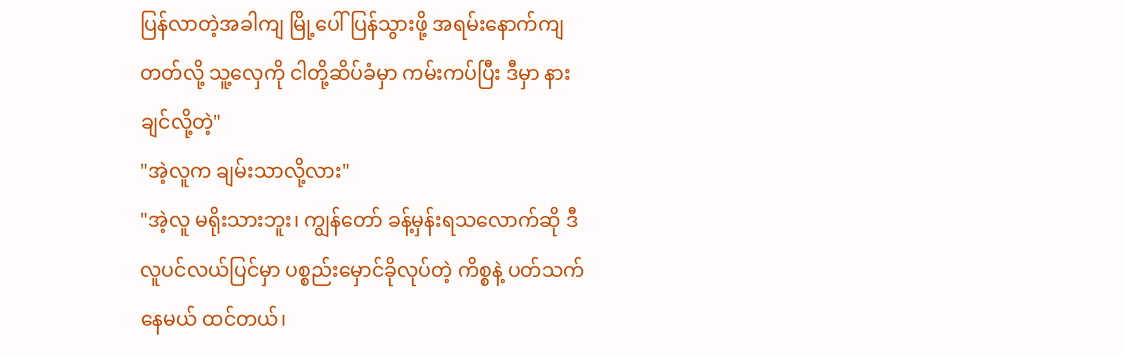ပြန်လာတဲ့အခါကျ မြို့ပေါ်ပြန်သွားဖို့ အရမ်းနောက်ကျတတ်လို့ သူ့လှေကို ငါတို့ဆိပ်ခံမှာ ကမ်းကပ်ပြီး ဒီမှာ နားချင်လို့တဲ့"
"အဲ့လူက ချမ်းသာလို့လား"
"အဲ့လူ မရိုးသားဘူး၊ ကျွန်တော် ခန့်မှန်းရသလောက်ဆို ဒီလူပင်လယ်ပြင်မှာ ပစ္စည်းမှောင်ခိုလုပ်တဲ့ ကိစ္စနဲ့ ပတ်သက်နေမယ် ထင်တယ်၊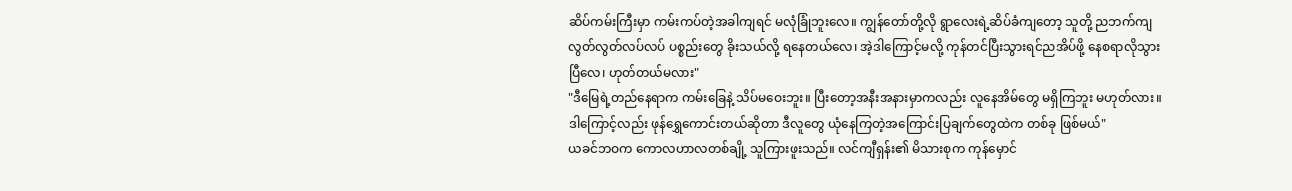ဆိပ်ကမ်းကြီးမှာ ကမ်းကပ်တဲ့အခါကျရင် မလုံခြုံဘူးလေ။ ကျွန်တော်တို့လို ရွာလေးရဲ့ဆိပ်ခံကျတော့ သူတို့ ညဘက်ကျ လွတ်လွတ်လပ်လပ် ပစ္စည်းတွေ ခိုးသယ်လို့ ရနေတယ်လေ၊ အဲ့ဒါကြောင့်မလို့ ကုန်တင်ပြီးသွားရင်ညအိပ်ဖို့ နေစရာလိုသွားပြီလေ၊ ဟုတ်တယ်မလား"
"ဒီမြေရဲ့တည်နေရာက ကမ်းခြေနဲ့ သိပ်မဝေးဘူး။ ပြီးတော့အနီးအနားမှာကလည်း လူနေအိမ်တွေ မရှိကြဘူး မဟုတ်လား။ဒါကြောင့်လည်း ဖုန်ရွှေကောင်းတယ်ဆိုတာ ဒီလူတွေ ယုံနေကြတဲ့အကြောင်းပြချက်တွေထဲက တစ်ခု ဖြစ်မယ်"
ယခင်ဘဝက ကောလဟာလတစ်ချို့ သူကြားဖူးသည်။ လင်ကျီရှန်း၏ မိသားစုက ကုန်မှောင်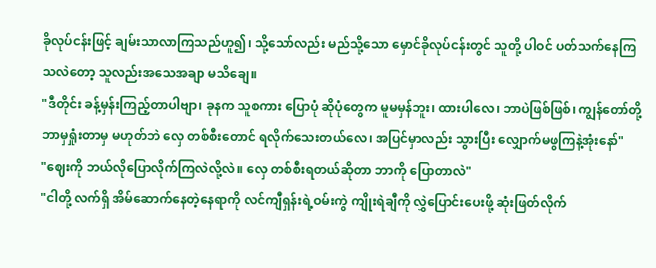ခိုလုပ်ငန်းဖြင့် ချမ်းသာလာကြသည်ဟူ၍၊ သို့သော်လည်း မည်သို့သော မှောင်ခိုလုပ်ငန်းတွင် သူတို့ ပါဝင် ပတ်သက်နေကြသလဲတော့ သူလည်းအသေအချာ မသိချေ။
"ဒီတိုင်း ခန့်မှန်းကြည့်တာပါဗျာ၊ ခုနက သူစကား ပြောပုံ ဆိုပုံတွေက မူမမှန်ဘူး၊ ထားပါလေ၊ ဘာပဲဖြစ်ဖြစ်၊ ကျွန်တော်တို့ဘာမှရှုံးတာမှ မဟုတ်ဘဲ လှေ တစ်စီးတောင် ရလိုက်သေးတယ်လေ၊ အပြင်မှာလည်း သွားပြီး လျှောက်မဖွကြနဲ့အုံးနော်"
"ဈေးကို ဘယ်လိုပြောလိုက်ကြလဲလို့လဲ။ လှေ တစ်စီးရတယ်ဆိုတာ ဘာကို ပြောတာလဲ"
"ငါတို့ လက်ရှိ အိမ်ဆောက်နေတဲ့နေရာကို လင်ကျီရှန်းရဲ့ဝမ်းကွဲ ကျိုးရဲချီကို လွှဲပြောင်းပေးဖို့ ဆုံးဖြတ်လိုက်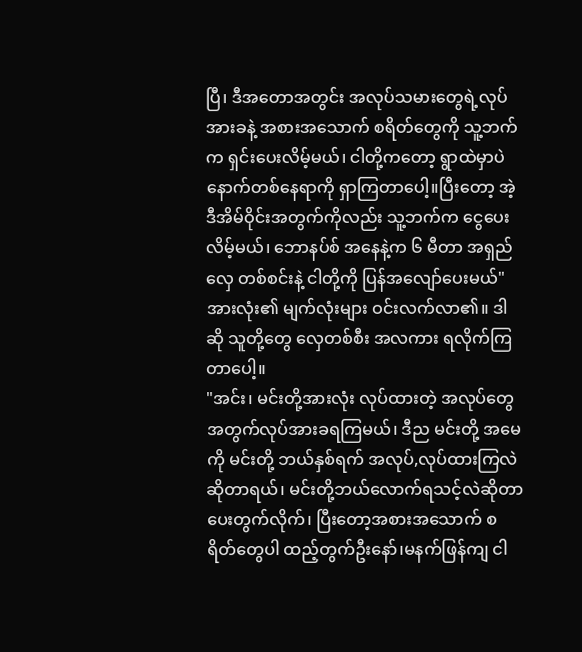ပြီ၊ ဒီအတောအတွင်း အလုပ်သမားတွေရဲ့လုပ်အားခနဲ့ အစားအသောက် စရိတ်တွေကို သူ့ဘက်က ရှင်းပေးလိမ့်မယ်၊ ငါတို့ကတော့ ရွာထဲမှာပဲ နောက်တစ်နေရာကို ရှာကြတာပေါ့။ပြီးတော့ အဲ့ဒီအိမ်ဝိုင်းအတွက်ကိုလည်း သူ့ဘက်က ငွေပေးလိမ့်မယ်၊ ဘောနပ်စ် အနေနဲ့က ၆ မီတာ အရှည် လှေ တစ်စင်းနဲ့ ငါတို့ကို ပြန်အလျော်ပေးမယ်"
အားလုံး၏ မျက်လုံးများ ဝင်းလက်လာ၏။ ဒါဆို သူတို့တွေ လှေတစ်စီး အလကား ရလိုက်ကြတာပေါ့။
"အင်း၊ မင်းတို့အားလုံး လုပ်ထားတဲ့ အလုပ်တွေအတွက်လုပ်အားခရကြမယ်၊ ဒီည မင်းတို့ အမေကို မင်းတို့ ဘယ်နှစ်ရက် အလုပ်,လုပ်ထားကြလဲဆိုတာရယ်၊ မင်းတို့ဘယ်လောက်ရသင့်လဲဆိုတာ ပေးတွက်လိုက်၊ ပြီးတော့အစားအသောက် စရိတ်တွေပါ ထည့်တွက်ဦးနော်၊မနက်ဖြန်ကျ ငါ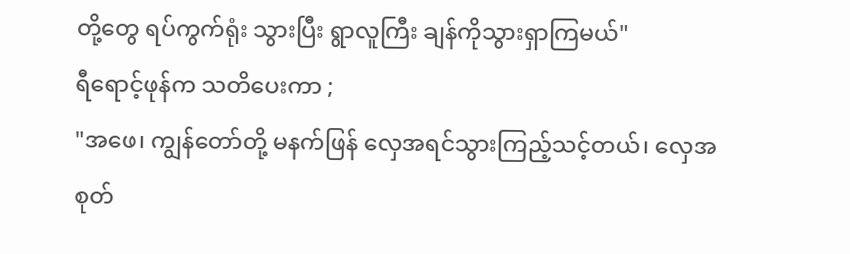တို့တွေ ရပ်ကွက်ရုံး သွားပြီး ရွာလူကြီး ချန်ကိုသွားရှာကြမယ်"
ရီရောင့်ဖုန်က သတိပေးကာ ;
"အဖေ၊ ကျွန်တော်တို့ မနက်ဖြန် လှေအရင်သွားကြည့်သင့်တယ်၊ လှေအစုတ်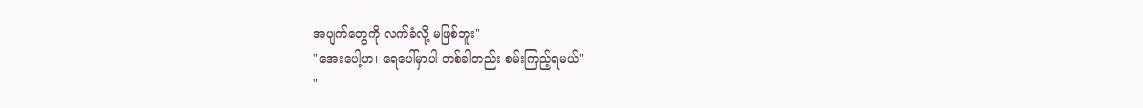အပျက်တွေကို လက်ခံလို့ မဖြစ်ဘူး"
"အေးပေါ့ဟ၊ ရေပေါ်မှာပါ တစ်ခါတည်း စမ်းကြည့်ရမယ်"
"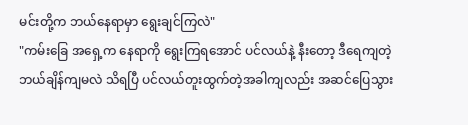မင်းတို့က ဘယ်နေရာမှာ ရွေးချင်ကြလဲ"
"ကမ်းခြေ အရှေ့က နေရာကို ရွေးကြရအောင် ပင်လယ်နဲ့ နီးတော့ ဒီရေကျတဲ့ ဘယ်ချိန်ကျမလဲ သိရပြီ ပင်လယ်တူးထွက်တဲ့အခါကျလည်း အဆင်ပြေသွား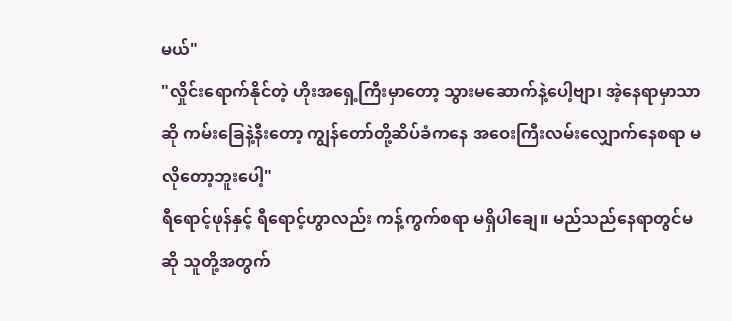မယ်"
"လှိုင်းရောက်နိုင်တဲ့ ဟိုးအရှေ့ကြီးမှာတော့ သွားမဆောက်နဲ့ပေါ့ဗျာ၊ အဲ့နေရာမှာသာဆို ကမ်းခြေနဲ့နီးတော့ ကျွန်တော်တို့ဆိပ်ခံကနေ အဝေးကြီးလမ်းလျှောက်နေစရာ မလိုတော့ဘူးပေါ့"
ရီရောင့်ဖုန်နှင့် ရီရောင့်ဟွာလည်း ကန့်ကွက်စရာ မရှိပါချေ။ မည်သည်နေရာတွင်မဆို သူတို့အတွက်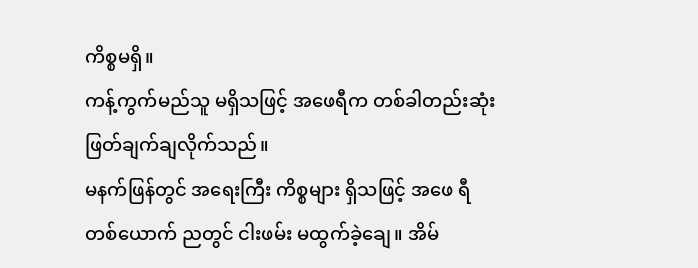ကိစ္စမရှိ။
ကန့်ကွက်မည်သူ မရှိသဖြင့် အဖေရီက တစ်ခါတည်းဆုံးဖြတ်ချက်ချလိုက်သည်။
မနက်ဖြန်တွင် အရေးကြီး ကိစ္စများ ရှိသဖြင့် အဖေ ရီ တစ်ယောက် ညတွင် ငါးဖမ်း မထွက်ခဲ့ချေ။ အိမ်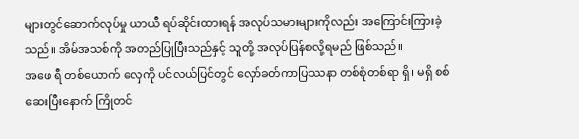များတွင်ဆောက်လုပ်မှု ယာယီ ရပ်ဆိုင်းထားရန် အလုပ်သမားများကိုလည်း အကြောင်းကြားခဲ့သည်။ အိမ်အသစ်ကို အတည်ပြုပြီးသည်နှင့် သူတို့ အလုပ်ပြန်စလို့ရမည် ဖြစ်သည်။
အဖေ ရီ တစ်ယောက် လှေကို ပင်လယ်ပြင်တွင် လှော်ခတ်ကာပြဿနာ တစ်စုံတစ်ရာ ရှိ၊ မရှိ စစ်ဆေးပြီးနောက် ကြိုတင်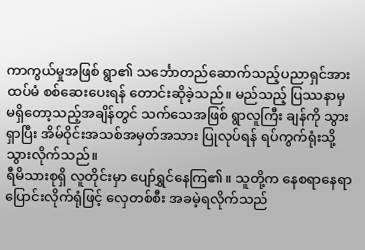ကာကွယ်မှုအဖြစ် ရွာ၏ သင်္ဘောတည်ဆောက်သည့်ပညာရှင်အား ထပ်မံ စစ်ဆေးပေးရန် တောင်းဆိုခဲ့သည်။ မည်သည့် ပြဿနာမှ မရှိတော့သည့်အချိန်တွင် သက်သေအဖြစ် ရွာလူကြီး ချန်ကို သွားရှာပြီး အိမ်ဝိုင်းအသစ်အမှတ်အသား ပြုလုပ်ရန် ရပ်ကွက်ရုံးသို့သွားလိုက်သည်။
ရီမိသားစုရှိ လူတိုင်းမှာ ပျော်ရွှင်နေကြ၏။ သူတို့က နေစရာနေရာ ပြောင်းလိုက်ရုံဖြင့် လှေတစ်စီး အခမဲ့ရလိုက်သည်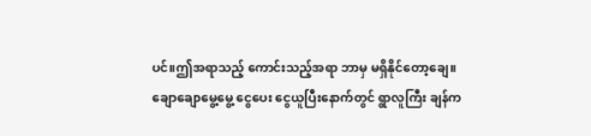ပင်။ဤအရာသည့် ကောင်းသည့်အရာ ဘာမှ မရှိနိုင်တော့ချေ။
ချောချောမွေ့မွေ့ ငွေပေး ငွေယူပြီးနောက်တွင် ရွာလူကြီး ချန်က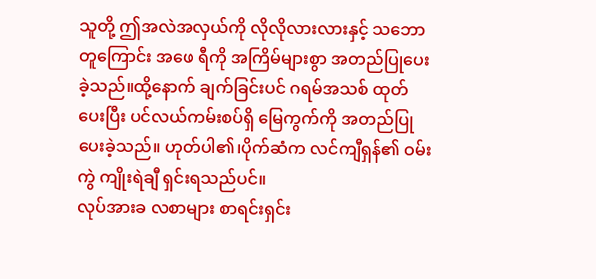သူတို့ ဤအလဲအလှယ်ကို လိုလိုလားလားနှင့် သဘောတူကြောင်း အဖေ ရီကို အကြိမ်များစွာ အတည်ပြုပေးခဲ့သည်။ထို့နောက် ချက်ခြင်းပင် ဂရမ်အသစ် ထုတ်ပေးပြီး ပင်လယ်ကမ်းစပ်ရှိ မြေကွက်ကို အတည်ပြုပေးခဲ့သည်။ ဟုတ်ပါ၏၊ပိုက်ဆံက လင်ကျီရှန်၏ ဝမ်းကွဲ ကျိုးရဲချီ ရှင်းရသည်ပင်။
လုပ်အားခ လစာများ စာရင်းရှင်း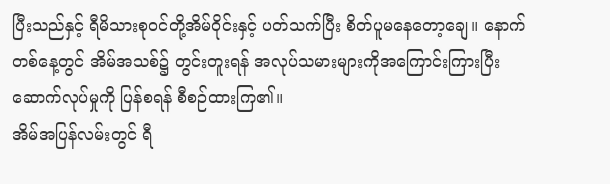ပြီးသည်နှင့် ရီမိသားစုဝင်တို့အိမ်ဝိုင်းနှင့် ပတ်သက်ပြီး စိတ်ပူမနေတော့ချေ။ နောက်တစ်နေ့တွင် အိမ်အသစ်၌ တွင်းတူးရန် အလုပ်သမားများကိုအကြောင်းကြားပြီး ဆောက်လုပ်မှုကို ပြန်စရန် စီစဉ်ထားကြ၏။
အိမ်အပြန်လမ်းတွင် ရီ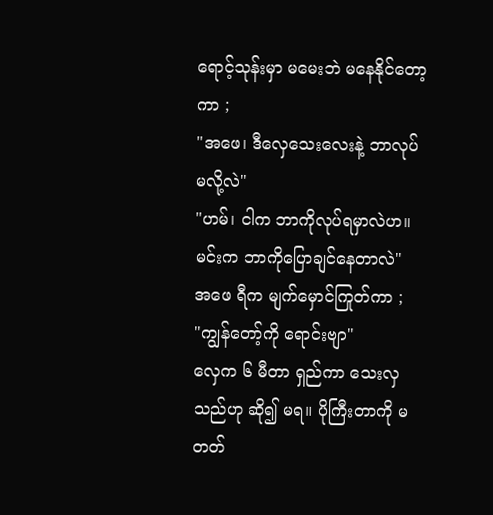ရောင့်သုန်းမှာ မမေးဘဲ မနေနိုင်တော့ကာ ;
"အဖေ၊ ဒီလှေသေးလေးနဲ့ ဘာလုပ်မလို့လဲ"
"ဟမ်၊ ငါက ဘာကိုလုပ်ရမှာလဲဟ။ မင်းက ဘာကိုပြောချင်နေတာလဲ"
အဖေ ရီက မျက်မှောင်ကြုတ်ကာ ;
"ကျွန်တော့်ကို ရောင်းဗျာ"
လှေက ၆ မီတာ ရှည်ကာ သေးလှသည်ဟု ဆို၍ မရ။ ပိုကြီးတာကို မတတ်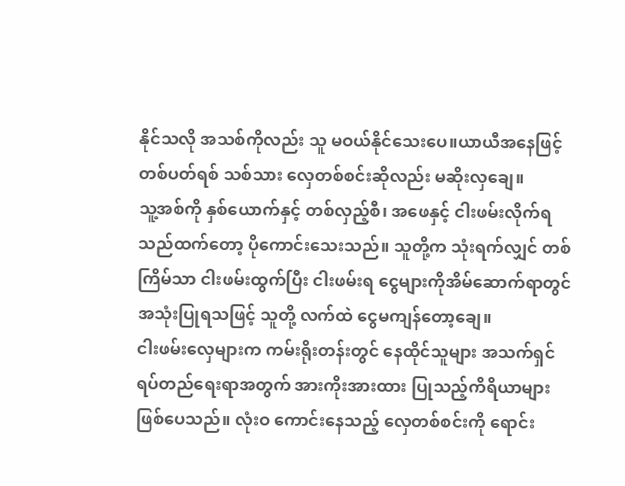နိုင်သလို အသစ်ကိုလည်း သူ မဝယ်နိုင်သေးပေ။ယာယီအနေဖြင့် တစ်ပတ်ရစ် သစ်သား လှေတစ်စင်းဆိုလည်း မဆိုးလှချေ။
သူ့အစ်ကို နှစ်ယောက်နှင့် တစ်လှည့်စီ၊ အဖေနှင့် ငါးဖမ်းလိုက်ရသည်ထက်တော့ ပိုကောင်းသေးသည်။ သူတို့က သုံးရက်လျှင် တစ်ကြိမ်သာ ငါးဖမ်းထွက်ပြီး ငါးဖမ်းရ ငွေများကိုအိမ်ဆောက်ရာတွင် အသုံးပြုရသဖြင့် သူတို့ လက်ထဲ ငွေမကျန်တော့ချေ။
ငါးဖမ်းလှေများက ကမ်းရိုးတန်းတွင် နေထိုင်သူများ အသက်ရှင် ရပ်တည်ရေးရာအတွက် အားကိုးအားထား ပြုသည့်ကိရိယာများ ဖြစ်ပေသည်။ လုံးဝ ကောင်းနေသည့် လှေတစ်စင်းကို ရောင်း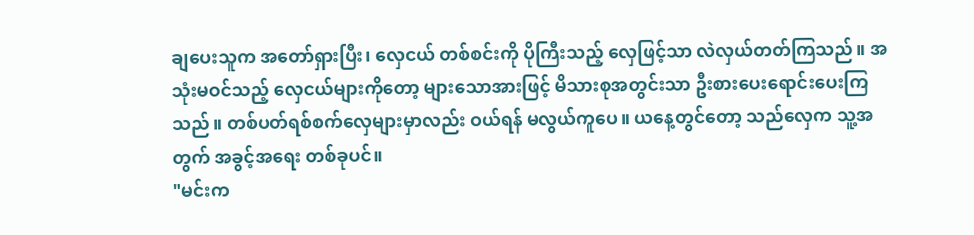ချပေးသူက အတော်ရှားပြီး၊ လှေငယ် တစ်စင်းကို ပိုကြီးသည့် လှေဖြင့်သာ လဲလှယ်တတ်ကြသည်။ အသုံးမဝင်သည့် လှေငယ်များကိုတော့ များသောအားဖြင့် မိသားစုအတွင်းသာ ဦးစားပေးရောင်းပေးကြသည်။ တစ်ပတ်ရစ်စက်လှေများမှာလည်း ဝယ်ရန် မလွယ်ကူပေ။ ယနေ့တွင်တော့ သည်လှေက သူ့အတွက် အခွင့်အရေး တစ်ခုပင်။
"မင်းက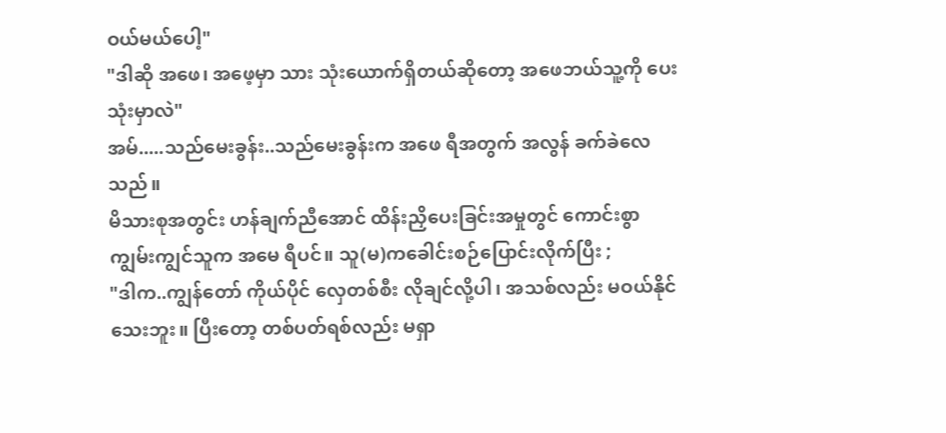ဝယ်မယ်ပေါ့"
"ဒါဆို အဖေ၊ အဖေ့မှာ သား သုံးယောက်ရှိတယ်ဆိုတော့ အဖေဘယ်သူ့ကို ပေးသုံးမှာလဲ"
အမ်.....သည်မေးခွန်း..သည်မေးခွန်းက အဖေ ရီအတွက် အလွန် ခက်ခဲလေသည်။
မိသားစုအတွင်း ဟန်ချက်ညီအောင် ထိန်းညှိပေးခြင်းအမှုတွင် ကောင်းစွာ ကျွမ်းကျွင်သူက အမေ ရီပင်။ သူ(မ)ကခေါင်းစဉ်ပြောင်းလိုက်ပြီး ;
"ဒါက..ကျွန်တော် ကိုယ်ပိုင် လှေတစ်စီး လိုချင်လို့ပါ၊ အသစ်လည်း မဝယ်နိုင်သေးဘူး။ ပြီးတော့ တစ်ပတ်ရစ်လည်း မရှာ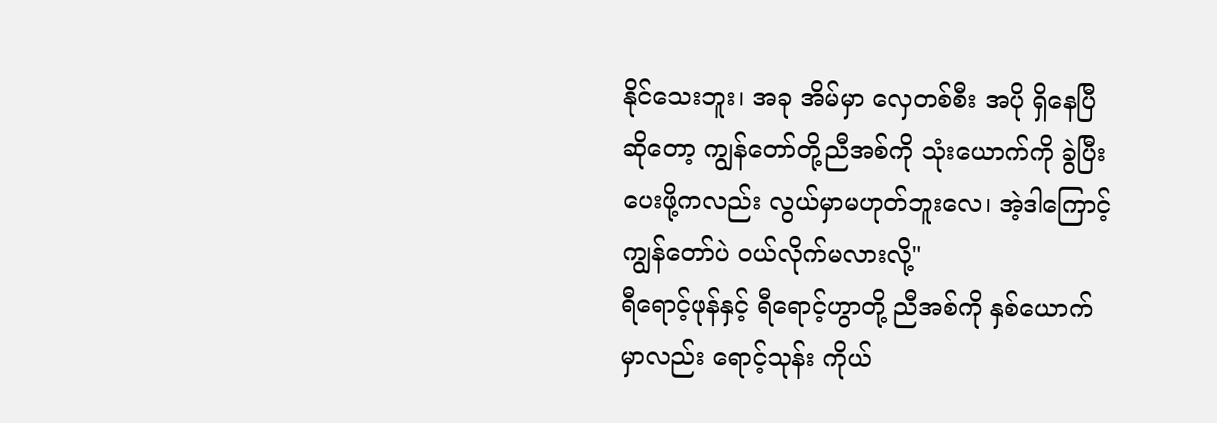နိုင်သေးဘူး၊ အခု အိမ်မှာ လှေတစ်စီး အပို ရှိနေပြီဆိုတော့ ကျွန်တော်တို့ညီအစ်ကို သုံးယောက်ကို ခွဲပြီးပေးဖို့ကလည်း လွယ်မှာမဟုတ်ဘူးလေ၊ အဲ့ဒါကြောင့် ကျွန်တော်ပဲ ဝယ်လိုက်မလားလို့"
ရီရောင့်ဖုန်နှင့် ရီရောင့်ဟွာတို့ ညီအစ်ကို နှစ်ယောက်မှာလည်း ရောင့်သုန်း ကိုယ်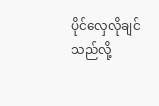ပိုင်လှေလိုချင်သည်လို့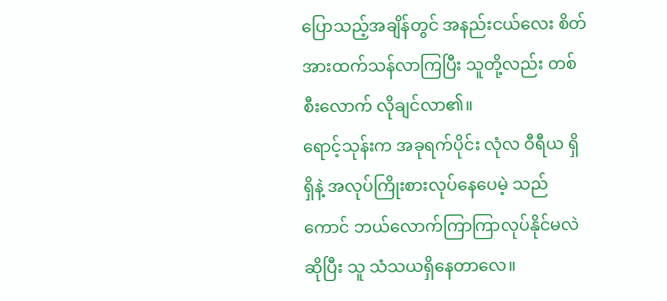ပြောသည့်အချိန်တွင် အနည်းငယ်လေး စိတ်အားထက်သန်လာကြပြီး သူတို့လည်း တစ်စီးလောက် လိုချင်လာ၏။
ရောင့်သုန်းက အခုရက်ပိုင်း လုံလ ဝီရီယ ရှိရှိနဲ့ အလုပ်ကြိုးစားလုပ်နေပေမဲ့ သည်ကောင် ဘယ်လောက်ကြာကြာလုပ်နိုင်မလဲဆိုပြီး သူ သံသယရှိနေတာလေ။